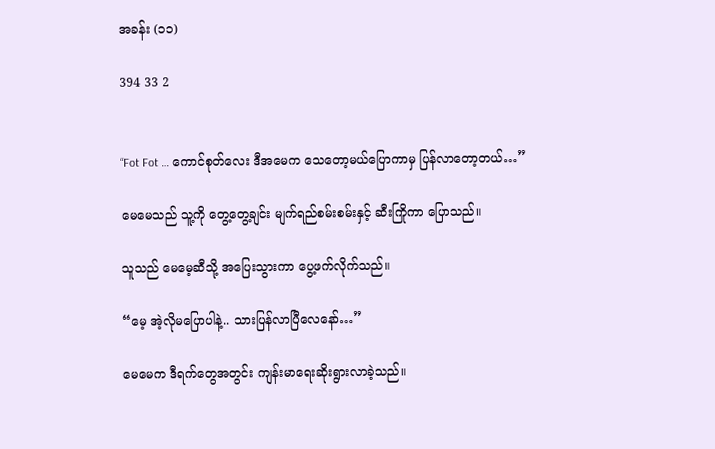အခန်း (၁၁)

394 33 2


“Fot Fot … ကောင်စုတ်လေး ဒီအမေက သေတော့မယ်‌ပြောကာမှ ပြန်လာတော့တယ်…”

မေမေသည် သူ့ကို တွေ့တွေ့ချင်း မျက်ရည်စမ်းစမ်းနှင့် ဆီးကြိုကာ ပြောသည်။

သူသည် မေမေ့ဆီသို့ အပြေးသွားကာ ပွေ့ဖက်လိုက်သည်။

“မေ့ အဲ့လိုမပြောပါနဲ့.. သားပြန်လာပြီလေနော်…”

မေမေက ဒီရက်တွေအတွင်း ကျန်းမာရေးဆိုးရွားလာခဲ့သည်။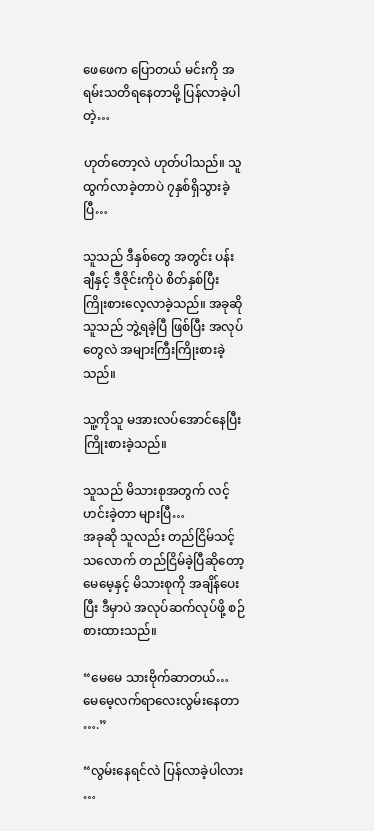ဖေဖေက ပြောတယ် မင်းကို အရမ်းသတိရနေတာမို့ ပြန်လာခဲ့ပါတဲ့…

ဟုတ်တော့လဲ ဟုတ်ပါသည်။ သူထွက်လာခဲ့တာပဲ ၇နှစ်ရှိသွားခဲ့ပြီ…

သူသည် ဒီနှစ်တွေ အတွင်း ပန်းချီနှင့် ဒီဇိုင်းကိုပဲ စိတ်နှစ်ပြီး ကြိုးစားလေ့လာခဲ့သည်။ အခုဆို သူသည် ဘွဲ့ရခဲ့ပြီ ဖြစ်ပြီး အလုပ်တွေလဲ အများကြီးကြိုးစားခဲ့သည်။

သူ့ကိုသူ မအားလပ်အောင်နေပြီး ကြိုးစားခဲ့သည်။

သူသည် မိသားစုအတွက် လင့်ဟင်းခဲ့တာ များပြီ…
အခုဆို သူလည်း တည်ငြိမ်သင့်သလောက် တည်ငြိမ်ခဲ့ပြီဆိုတော့ မေမေ့နှင့် မိသားစုကို အချိန်ပေးပြီး ဒီမှာပဲ အလုပ်ဆက်လုပ်ဖို့ စဉ်စားထားသည်။

“မေမေ သားဗိုက်ဆာတယ်… မေမေ့လက်ရာလေးလွမ်းနေတာ ….”

“လွမ်းနေရင်လဲ ပြန်လာခဲ့ပါလား …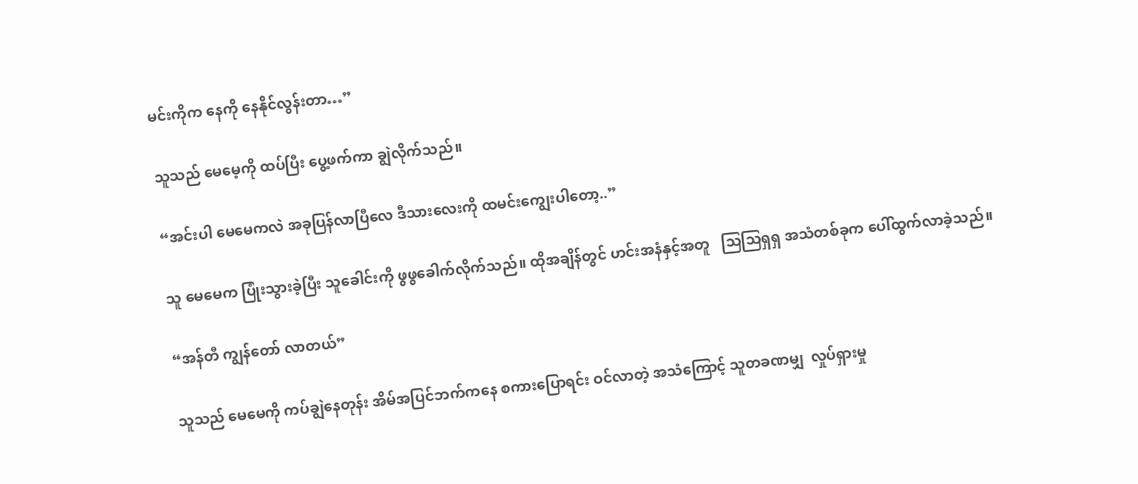မင်းကိုက နေကို နေနိုင်လွန်းတာ…”

သူသည် မေမေ့ကို ထပ်ပြီး ပွေ့ဖက်ကာ ချွဲလိုက်သည်။

“အင်းပါ မေမေကလဲ အခုပြန်လာပြီလေ ဒီသားလေးကို ထမင်းကျွေးပါတော့..”

သူ မေမေက ပြုံးသွားခဲ့ပြီး သူခေါင်းကို ဖွဖွခေါက်လိုက်သည်။ ထိုအချိန်တွင် ဟင်းအနံနှင့်အတူ   သြသြရှရှ အသံတစ်ခုက ပေါ်ထွက်လာခဲ့သည်။

“အန်တီ ကျွန်တော် လာတယ်”

သူသည် မေမေကို ကပ်ချွဲနေတုန်း အိမ်အပြင်ဘက်ကနေ စကားပြောရင်း ဝင်လာတဲ့ အသံကြောင့် သူတခဏမျှ  လှုပ်ရှားမှု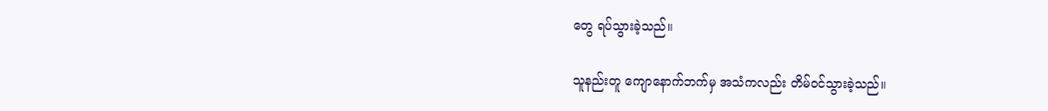တွေ ရပ်သွားခဲ့သည်။

သူနည်းတူ ကျောနောက်ဘက်မှ အသံကလည်း တိမ်ဝင်သွားခဲ့သည်။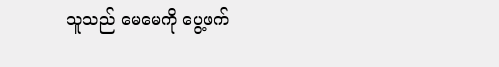သူသည် မေမေကို ပွေ့ဖက်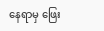နေရာမှ ဖြေး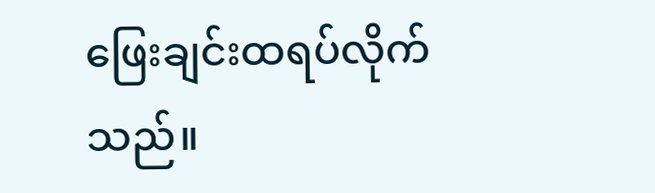ဖြေးချင်းထရပ်လိုက်သည်။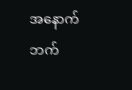အနောက်ဘက်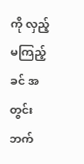ကို လှည့်မကြည့်ခင် အတွင်းဘက်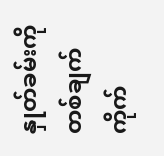နှုတ်ခမ်းကို တစ်ချက်ကိုက်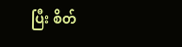ပြီး စိတ်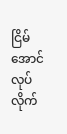ငြိမ်အောင် လုပ်လိုက်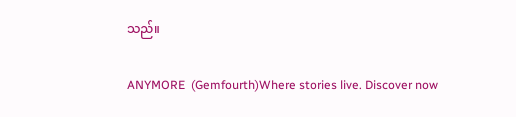သည်။

ANYMORE  (Gemfourth)Where stories live. Discover now